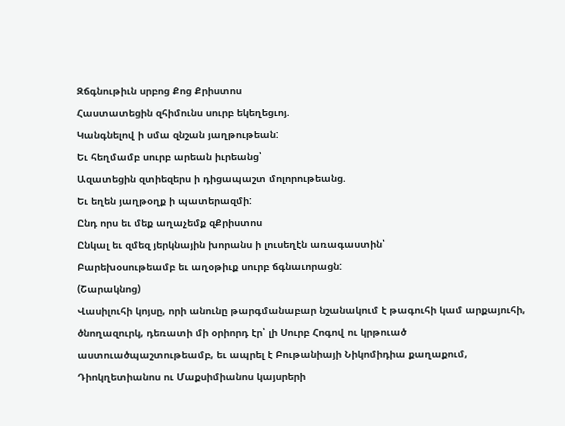Զճգնութիւն սրբոց Քոց Քրիստոս
Հաստատեցին զհիմունս սուրբ եկեղեցւոյ.
Կանգնելով ի սմա զնշան յաղթութեան:
Եւ հեղմամբ սուրբ արեան իւրեանց՝
Ազատեցին զտիեզերս ի դիցապաշտ մոլորութեանց.
Եւ եղեն յաղթօղք ի պատերազմի:
Ընդ որս եւ մեք աղաչեմք զՔրիստոս
Ընկալ եւ զմեզ յերկնային խորանս ի լուսեղէն առագաստին՝
Բարեխօսութեամբ եւ աղօթիւք սուրբ ճգնաւորացն:
(Շարակնոց)
Վասիլուհի կոյսը, որի անունը թարգմանաբար նշանակում է թագուհի կամ արքայուհի, ծնողազուրկ, դեռատի մի օրիորդ էր՝ լի Սուրբ Հոգով ու կրթուած աստուածպաշտութեամբ, եւ ապրել է Բութանիայի Նիկոմիդիա քաղաքում, Դիոկղետիանոս ու Մաքսիմիանոս կայսրերի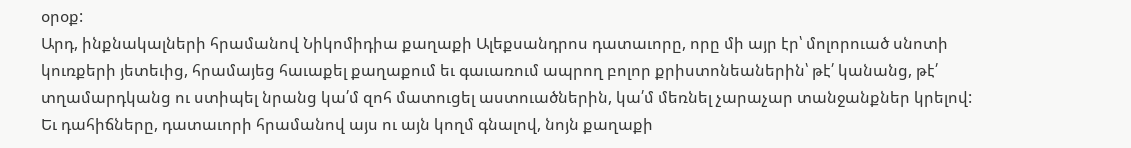օրօք:
Արդ, ինքնակալների հրամանով Նիկոմիդիա քաղաքի Ալեքսանդրոս դատաւորը, որը մի այր էր՝ մոլորուած սնոտի կուռքերի յետեւից, հրամայեց հաւաքել քաղաքում եւ գաւառում ապրող բոլոր քրիստոնեաներին՝ թէ՛ կանանց, թէ՛ տղամարդկանց ու ստիպել նրանց կա՛մ զոհ մատուցել աստուածներին, կա՛մ մեռնել չարաչար տանջանքներ կրելով: Եւ դահիճները, դատաւորի հրամանով այս ու այն կողմ գնալով, նոյն քաղաքի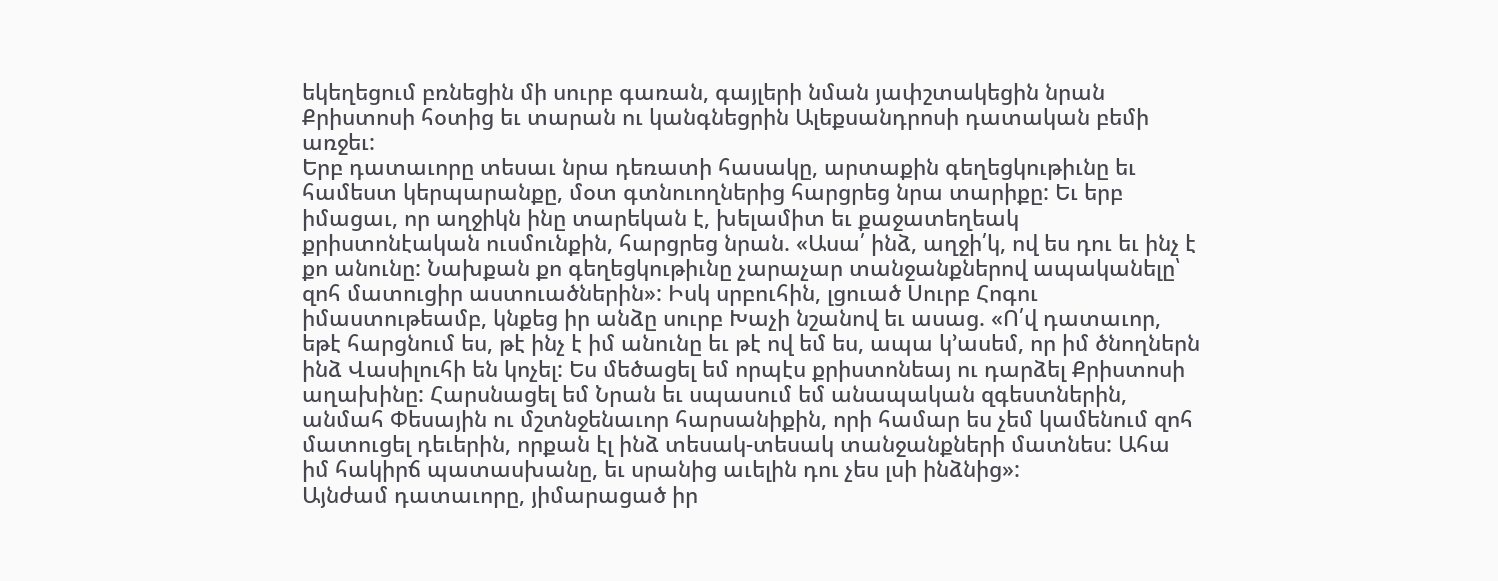եկեղեցում բռնեցին մի սուրբ գառան, գայլերի նման յափշտակեցին նրան Քրիստոսի հօտից եւ տարան ու կանգնեցրին Ալեքսանդրոսի դատական բեմի առջեւ:
Երբ դատաւորը տեսաւ նրա դեռատի հասակը, արտաքին գեղեցկութիւնը եւ համեստ կերպարանքը, մօտ գտնուողներից հարցրեց նրա տարիքը: Եւ երբ իմացաւ, որ աղջիկն ինը տարեկան է, խելամիտ եւ քաջատեղեակ քրիստոնէական ուսմունքին, հարցրեց նրան. «Ասա՛ ինձ, աղջի՛կ, ով ես դու եւ ինչ է քո անունը: Նախքան քո գեղեցկութիւնը չարաչար տանջանքներով ապականելը՝ զոհ մատուցիր աստուածներին»: Իսկ սրբուհին, լցուած Սուրբ Հոգու իմաստութեամբ, կնքեց իր անձը սուրբ Խաչի նշանով եւ ասաց. «Ո՛վ դատաւոր, եթէ հարցնում ես, թէ ինչ է իմ անունը եւ թէ ով եմ ես, ապա կ՚ասեմ, որ իմ ծնողներն ինձ Վասիլուհի են կոչել: Ես մեծացել եմ որպէս քրիստոնեայ ու դարձել Քրիստոսի աղախինը: Հարսնացել եմ Նրան եւ սպասում եմ անապական զգեստներին, անմահ Փեսային ու մշտնջենաւոր հարսանիքին, որի համար ես չեմ կամենում զոհ մատուցել դեւերին, որքան էլ ինձ տեսակ-տեսակ տանջանքների մատնես: Ահա իմ հակիրճ պատասխանը, եւ սրանից աւելին դու չես լսի ինձնից»:
Այնժամ դատաւորը, յիմարացած իր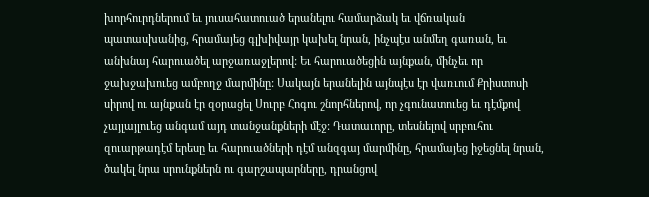խորհուրդներում եւ յուսահատուած երանելու համարձակ եւ վճռական պատասխանից, հրամայեց գլխիվայր կախել նրան, ինչպէս անմեղ գառան, եւ անխնայ հարուածել արջառաջլերով: Եւ հարուածեցին այնքան, մինչեւ որ ջախջախուեց ամբողջ մարմինը: Սակայն երանելին այնպէս էր վառւում Քրիստոսի սիրով ու այնքան էր զօրացել Սուրբ Հոգու շնորհներով, որ չգունատուեց եւ դէմքով չայլայլուեց անգամ այդ տանջանքների մէջ: Դատաւորը, տեսնելով սրբուհու զուարթադէմ երեսը եւ հարուածների դէմ անզգայ մարմինը, հրամայեց իջեցնել նրան, ծակել նրա սրունքներն ու գարշապարները, դրանցով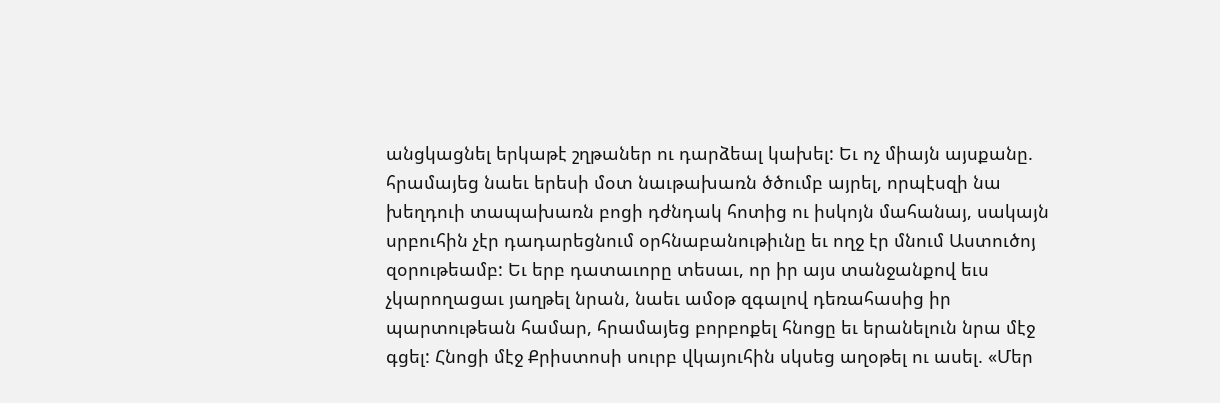անցկացնել երկաթէ շղթաներ ու դարձեալ կախել: Եւ ոչ միայն այսքանը. հրամայեց նաեւ երեսի մօտ նաւթախառն ծծումբ այրել, որպէսզի նա խեղդուի տապախառն բոցի դժնդակ հոտից ու իսկոյն մահանայ, սակայն սրբուհին չէր դադարեցնում օրհնաբանութիւնը եւ ողջ էր մնում Աստուծոյ զօրութեամբ: Եւ երբ դատաւորը տեսաւ, որ իր այս տանջանքով եւս չկարողացաւ յաղթել նրան, նաեւ ամօթ զգալով դեռահասից իր պարտութեան համար, հրամայեց բորբոքել հնոցը եւ երանելուն նրա մէջ գցել: Հնոցի մէջ Քրիստոսի սուրբ վկայուհին սկսեց աղօթել ու ասել. «Մեր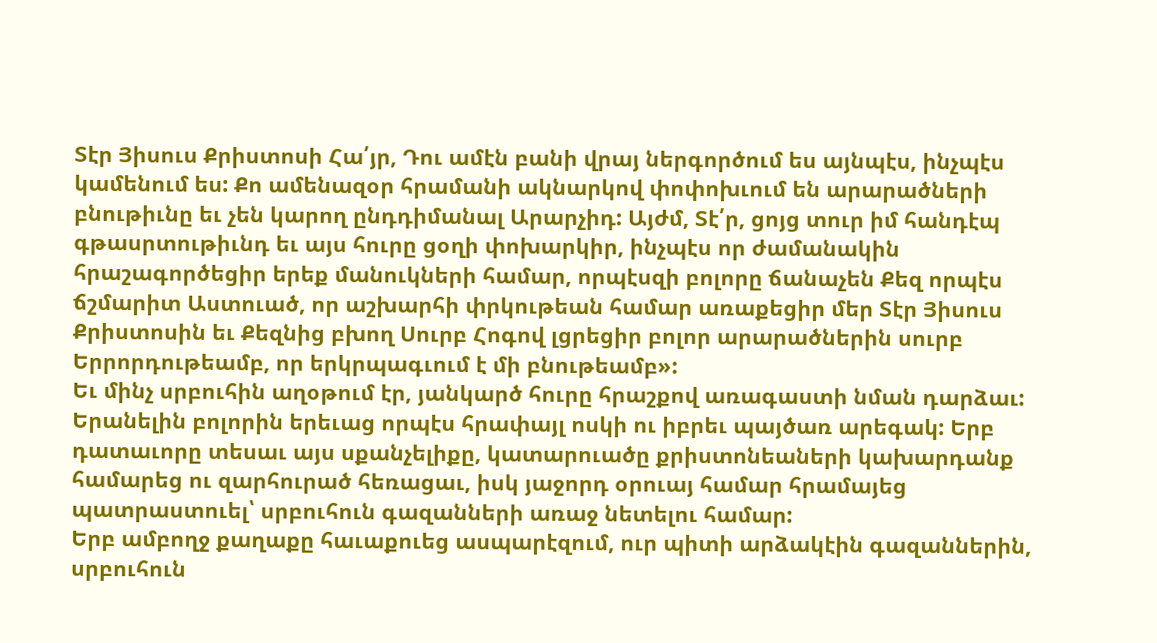Տէր Յիսուս Քրիստոսի Հա՛յր, Դու ամէն բանի վրայ ներգործում ես այնպէս, ինչպէս կամենում ես: Քո ամենազօր հրամանի ակնարկով փոփոխւում են արարածների բնութիւնը եւ չեն կարող ընդդիմանալ Արարչիդ: Այժմ, Տէ՛ր, ցոյց տուր իմ հանդէպ գթասրտութիւնդ եւ այս հուրը ցօղի փոխարկիր, ինչպէս որ ժամանակին հրաշագործեցիր երեք մանուկների համար, որպէսզի բոլորը ճանաչեն Քեզ որպէս ճշմարիտ Աստուած, որ աշխարհի փրկութեան համար առաքեցիր մեր Տէր Յիսուս Քրիստոսին եւ Քեզնից բխող Սուրբ Հոգով լցրեցիր բոլոր արարածներին սուրբ Երրորդութեամբ, որ երկրպագւում է մի բնութեամբ»:
Եւ մինչ սրբուհին աղօթում էր, յանկարծ հուրը հրաշքով առագաստի նման դարձաւ: Երանելին բոլորին երեւաց որպէս հրափայլ ոսկի ու իբրեւ պայծառ արեգակ: Երբ դատաւորը տեսաւ այս սքանչելիքը, կատարուածը քրիստոնեաների կախարդանք համարեց ու զարհուրած հեռացաւ, իսկ յաջորդ օրուայ համար հրամայեց պատրաստուել՝ սրբուհուն գազանների առաջ նետելու համար:
Երբ ամբողջ քաղաքը հաւաքուեց ասպարէզում, ուր պիտի արձակէին գազաններին, սրբուհուն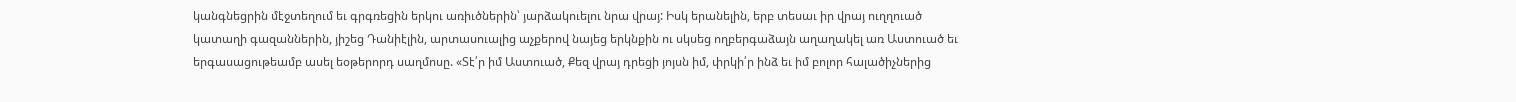կանգնեցրին մէջտեղում եւ գրգռեցին երկու առիւծներին՝ յարձակուելու նրա վրայ: Իսկ երանելին, երբ տեսաւ իր վրայ ուղղուած կատաղի գազաններին, յիշեց Դանիէլին, արտասուալից աչքերով նայեց երկնքին ու սկսեց ողբերգաձայն աղաղակել առ Աստուած եւ երգասացութեամբ ասել եօթերորդ սաղմոսը. «Տէ՛ր իմ Աստուած, Քեզ վրայ դրեցի յոյսն իմ, փրկի՛ր ինձ եւ իմ բոլոր հալածիչներից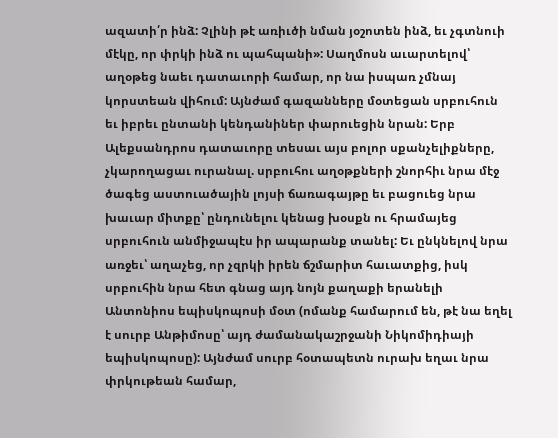ազատի՛ր ինձ: Չլինի թէ առիւծի նման յօշոտեն ինձ, եւ չգտնուի մէկը, որ փրկի ինձ ու պահպանի»: Սաղմոսն աւարտելով՝ աղօթեց նաեւ դատաւորի համար, որ նա իսպառ չմնայ կորստեան վիհում: Այնժամ գազանները մօտեցան սրբուհուն եւ իբրեւ ընտանի կենդանիներ փարուեցին նրան: Երբ Ալեքսանդրոս դատաւորը տեսաւ այս բոլոր սքանչելիքները, չկարողացաւ ուրանալ. սրբուհու աղօթքների շնորհիւ նրա մէջ ծագեց աստուածային լոյսի ճառագայթը եւ բացուեց նրա խաւար միտքը՝ ընդունելու կենաց խօսքն ու հրամայեց սրբուհուն անմիջապէս իր ապարանք տանել: Եւ ընկնելով նրա առջեւ՝ աղաչեց, որ չզրկի իրեն ճշմարիտ հաւատքից, իսկ սրբուհին նրա հետ գնաց այդ նոյն քաղաքի երանելի Անտոնիոս եպիսկոպոսի մօտ (ոմանք համարում են, թէ նա եղել է սուրբ Անթիմոսը՝ այդ ժամանակաշրջանի Նիկոմիդիայի եպիսկոպոսը): Այնժամ սուրբ հօտապետն ուրախ եղաւ նրա փրկութեան համար,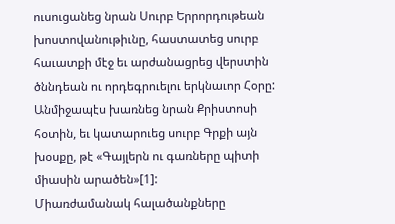ուսուցանեց նրան Սուրբ Երրորդութեան խոստովանութիւնը, հաստատեց սուրբ հաւատքի մէջ եւ արժանացրեց վերստին ծննդեան ու որդեգրուելու երկնաւոր Հօրը: Անմիջապէս խառնեց նրան Քրիստոսի հօտին, եւ կատարուեց սուրբ Գրքի այն խօսքը, թէ «Գայլերն ու գառները պիտի միասին արածեն»[1]:
Միառժամանակ հալածանքները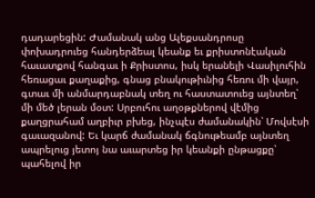դադարեցին: Ժամանակ անց Ալեքսանդրոսը փոխադրուեց հանդերձեալ կեանք եւ քրիստոնէական հաւատքով հանգաւ ի Քրիստոս, իսկ երանելի Վասիլուհին հեռացաւ քաղաքից, գնաց բնակութիւնից հեռու մի վայր, գտաւ մի անմարդաբնակ տեղ ու հաստատուեց այնտեղ՝ մի մեծ լերան մօտ: Սրբուհու աղօթքներով վէմից քաղցրահամ աղբիւր բխեց, ինչպէս ժամանակին՝ Մովսէսի գաւազանով: Եւ կարճ ժամանակ ճգնութեամբ այնտեղ ապրելուց յետոյ նա աւարտեց իր կեանքի ընթացքը՝ պահելով իր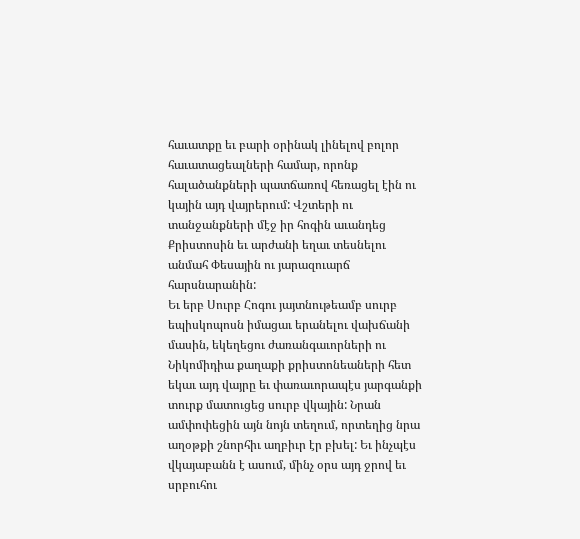հաւատքը եւ բարի օրինակ լինելով բոլոր հաւատացեալների համար, որոնք հալածանքների պատճառով հեռացել էին ու կային այդ վայրերում: Վշտերի ու տանջանքների մէջ իր հոգին աւանդեց Քրիստոսին եւ արժանի եղաւ տեսնելու անմահ Փեսային ու յարազուարճ հարսնարանին:
Եւ երբ Սուրբ Հոգու յայտնութեամբ սուրբ եպիսկոպոսն իմացաւ երանելու վախճանի մասին, եկեղեցու ժառանգաւորների ու Նիկոմիդիա քաղաքի քրիստոնեաների հետ եկաւ այդ վայրը եւ փառաւորապէս յարգանքի տուրք մատուցեց սուրբ վկային: Նրան ամփոփեցին այն նոյն տեղում, որտեղից նրա աղօթքի շնորհիւ աղբիւր էր բխել: Եւ ինչպէս վկայաբանն է ասում, մինչ օրս այդ ջրով եւ սրբուհու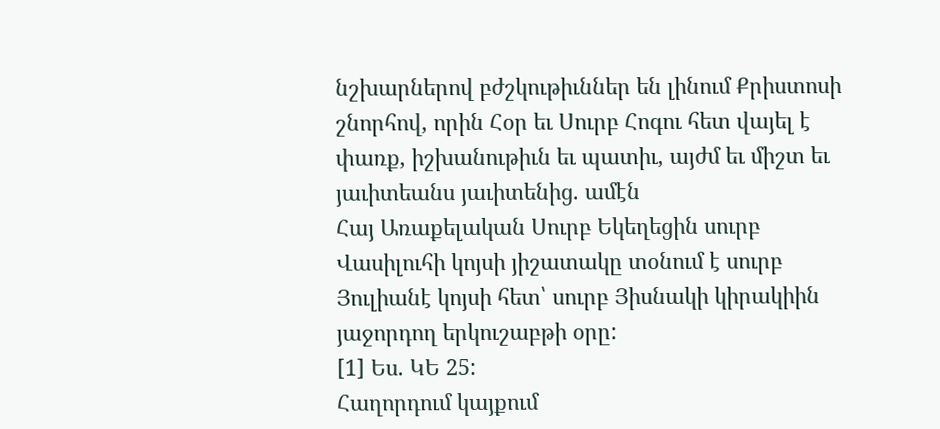նշխարներով բժշկութիւններ են լինում Քրիստոսի շնորհով, որին Հօր եւ Սուրբ Հոգու հետ վայել է փառք, իշխանութիւն եւ պատիւ, այժմ եւ միշտ եւ յաւիտեանս յաւիտենից. ամէն
Հայ Առաքելական Սուրբ Եկեղեցին սուրբ Վասիլուհի կոյսի յիշատակը տօնում է սուրբ Յուլիանէ կոյսի հետ՝ սուրբ Յիսնակի կիրակիին յաջորդող երկուշաբթի օրը:
[1] Ես. ԿԵ 25:
Հաղորդում կայքում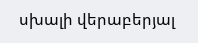սխալի վերաբերյալ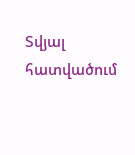Տվյալ հատվածում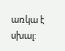առկա է սխալ: